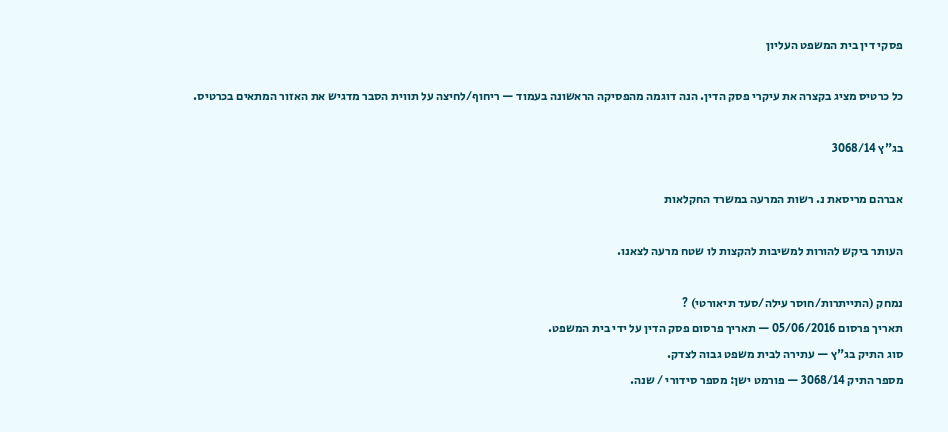פסקי דין בית המשפט העליון

כל כרטיס מציג בקצרה את עיקרי פסק הדין. הנה דוגמה מהפסיקה הראשונה בעמוד — ריחוף/לחיצה על תווית הסבר מדגיש את האזור המתאים בכרטיס.

בג"ץ 3068/14

אברהם מריסאת נ. רשות המרעה במשרד החקלאות

העותר ביקש להורות למשיבות להקצות לו שטח מרעה לצאנו.

נמחק (התייתרות/חוסר עילה/סעד תיאורטי) ?
תאריך פרסום 05/06/2016 — תאריך פרסום פסק הדין על ידי בית המשפט.
סוג התיק בג"ץ — עתירה לבית משפט גבוה לצדק.
מספר התיק 3068/14 — פורמט ישן: מספר סידורי / שנה.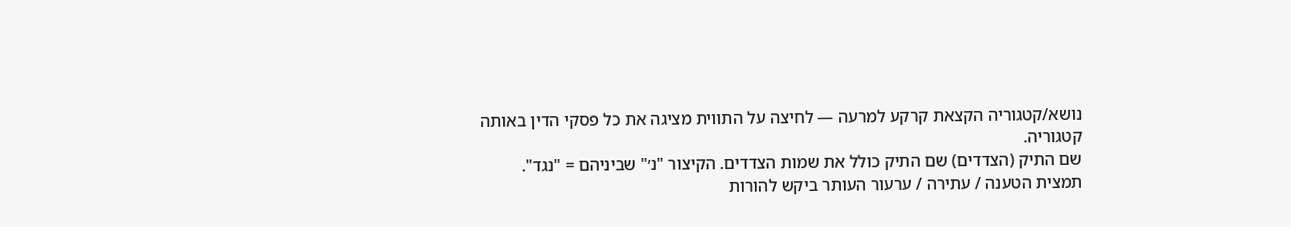נושא/קטגוריה הקצאת קרקע למרעה — לחיצה על התווית מציגה את כל פסקי הדין באותה קטגוריה.
שם התיק (הצדדים) שם התיק כולל את שמות הצדדים. הקיצור "נ׳" שביניהם = "נגד".
תמצית הטענה / עתירה / ערעור העותר ביקש להורות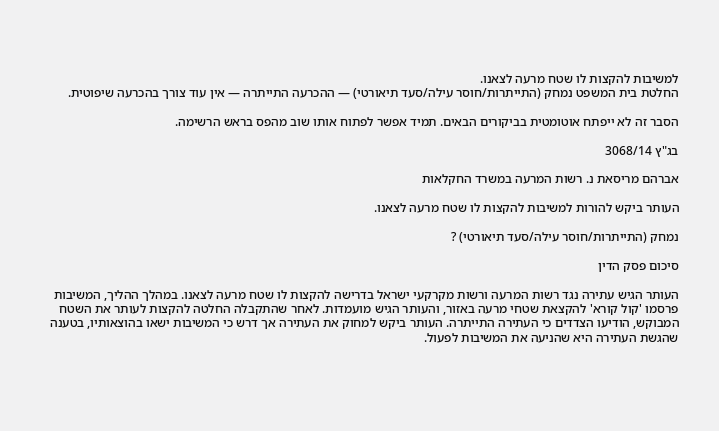למשיבות להקצות לו שטח מרעה לצאנו.
החלטת בית המשפט נמחק (התייתרות/חוסר עילה/סעד תיאורטי) — ההכרעה התייתרה — אין עוד צורך בהכרעה שיפוטית.

הסבר זה לא ייפתח אוטומטית בביקורים הבאים. תמיד אפשר לפתוח אותו שוב מהפס בראש הרשימה.

בג"ץ 3068/14

אברהם מריסאת נ. רשות המרעה במשרד החקלאות

העותר ביקש להורות למשיבות להקצות לו שטח מרעה לצאנו.

נמחק (התייתרות/חוסר עילה/סעד תיאורטי) ?

סיכום פסק הדין

העותר הגיש עתירה נגד רשות המרעה ורשות מקרקעי ישראל בדרישה להקצות לו שטח מרעה לצאנו. במהלך ההליך, המשיבות פרסמו 'קול קורא' להקצאת שטחי מרעה באזור, והעותר הגיש מועמדות. לאחר שהתקבלה החלטה להקצות לעותר את השטח המבוקש, הודיעו הצדדים כי העתירה התייתרה. העותר ביקש למחוק את העתירה אך דרש כי המשיבות ישאו בהוצאותיו, בטענה שהגשת העתירה היא שהניעה את המשיבות לפעול.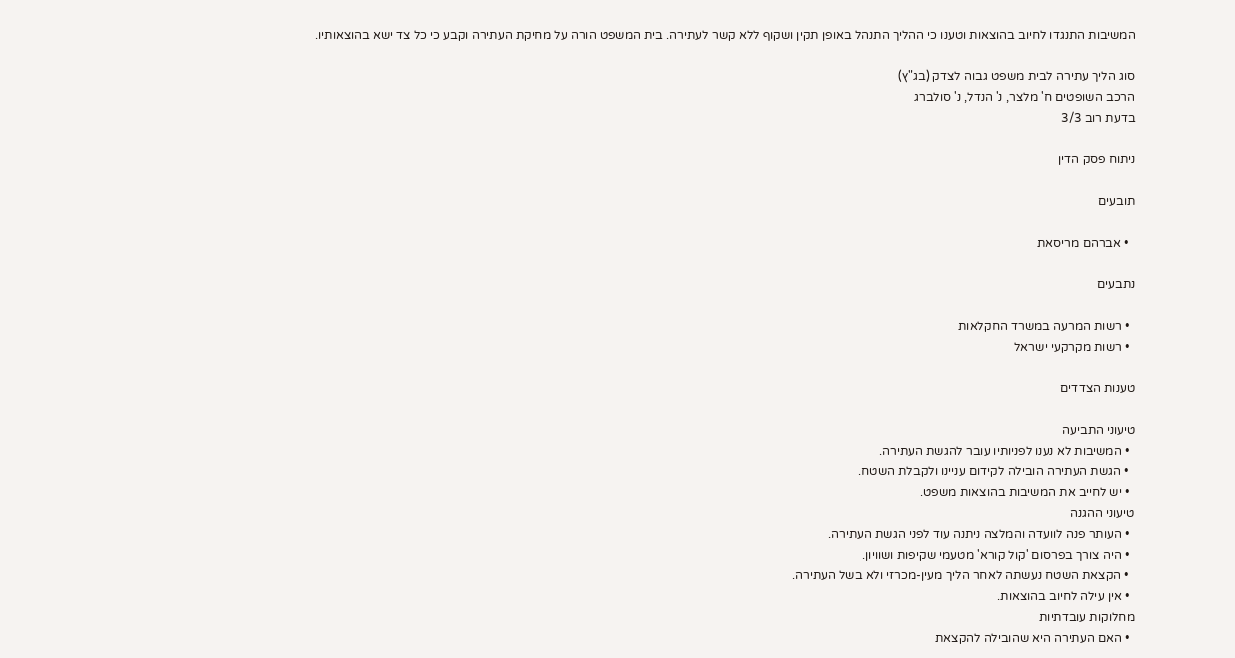המשיבות התנגדו לחיוב בהוצאות וטענו כי ההליך התנהל באופן תקין ושקוף ללא קשר לעתירה. בית המשפט הורה על מחיקת העתירה וקבע כי כל צד ישא בהוצאותיו.

סוג הליך עתירה לבית משפט גבוה לצדק (בג"ץ)
הרכב השופטים ח' מלצר, נ' הנדל, נ' סולברג
בדעת רוב 3/3

ניתוח פסק הדין

תובעים

  • אברהם מריסאת

נתבעים

  • רשות המרעה במשרד החקלאות
  • רשות מקרקעי ישראל

טענות הצדדים

טיעוני התביעה
  • המשיבות לא נענו לפניותיו עובר להגשת העתירה.
  • הגשת העתירה הובילה לקידום עניינו ולקבלת השטח.
  • יש לחייב את המשיבות בהוצאות משפט.
טיעוני ההגנה
  • העותר פנה לוועדה והמלצה ניתנה עוד לפני הגשת העתירה.
  • היה צורך בפרסום 'קול קורא' מטעמי שקיפות ושוויון.
  • הקצאת השטח נעשתה לאחר הליך מעין-מכרזי ולא בשל העתירה.
  • אין עילה לחיוב בהוצאות.
מחלוקות עובדתיות
  • האם העתירה היא שהובילה להקצאת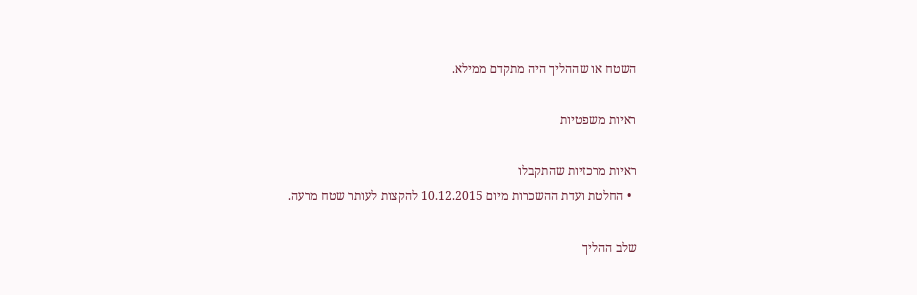השטח או שההליך היה מתקדם ממילא.

ראיות משפטיות

ראיות מרכזיות שהתקבלו
  • החלטת ועדת ההשכרות מיום 10.12.2015 להקצות לעותר שטח מרעה.

שלב ההליך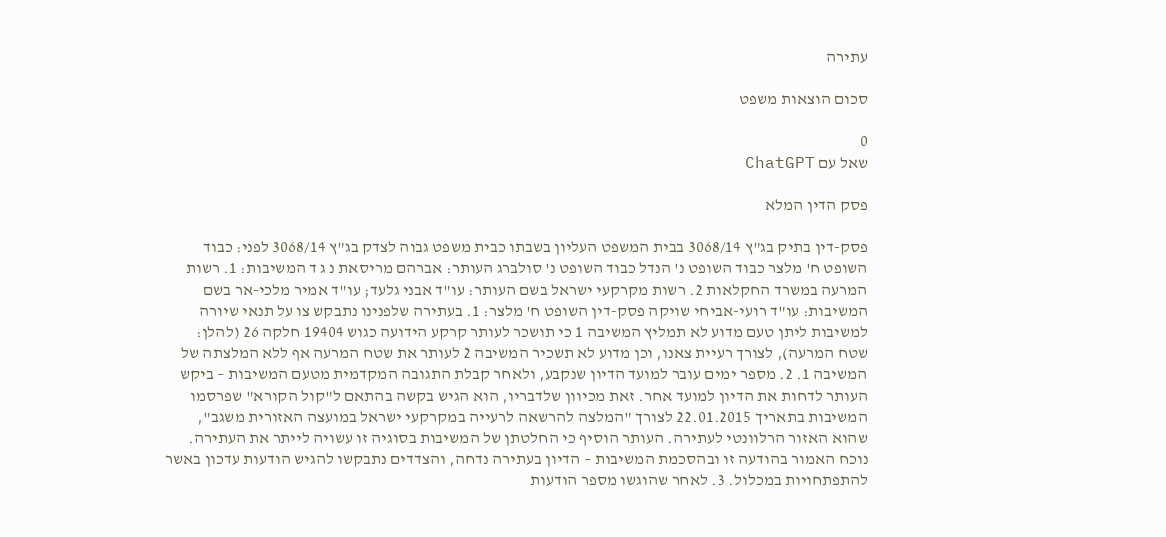עתירה

סכום הוצאות משפט

0
שאל עם ChatGPT

פסק הדין המלא

פסק-דין בתיק בג"ץ 3068/14 בבית המשפט העליון בשבתו כבית משפט גבוה לצדק בג"ץ 3068/14 לפני: כבוד השופט ח' מלצר כבוד השופט נ' הנדל כבוד השופט נ' סולברג העותר: אברהם מריסאת נ ג ד המשיבות: 1. רשות המרעה במשרד החקלאות 2. רשות מקרקעי ישראל בשם העותר: עו"ד אבני גלעד; עו"ד אמיר מלכי-אר בשם המשיבות: עו"ד רועי-אביחי שויקה פסק-דין השופט ח' מלצר: 1. בעתירה שלפנינו נתבקש צו על תנאי שיורה למשיבות ליתן טעם מדוע לא תמליץ המשיבה 1 כי תושכר לעותר קרקע הידועה כגוש 19404 חלקה 26 (להלן: שטח המרעה), לצורך רעיית צאנו, וכן מדוע לא תשכיר המשיבה 2 לעותר את שטח המרעה אף ללא המלצתה של המשיבה 1. 2. מספר ימים עובר למועד הדיון שנקבע, ולאחר קבלת התגובה המקדמית מטעם המשיבות – ביקש העותר לדחות את הדיון למועד אחר. זאת מכיוון שלדבריו, הוא הגיש בקשה בהתאם ל"קול הקורא" שפרסמו המשיבות בתאריך 22.01.2015 לצורך "המלצה להרשאה לרעייה במקרקעי ישראל במועצה האזורית משגב", שהוא האזור הרלוונטי לעתירה. העותר הוסיף כי החלטתן של המשיבות בסוגיה זו עשויה לייתר את העתירה. נוכח האמור בהודעה זו ובהסכמת המשיבות – הדיון בעתירה נדחה, והצדדים נתבקשו להגיש הודעות עדכון באשר להתפתחויות במכלול. 3. לאחר שהוגשו מספר הודעות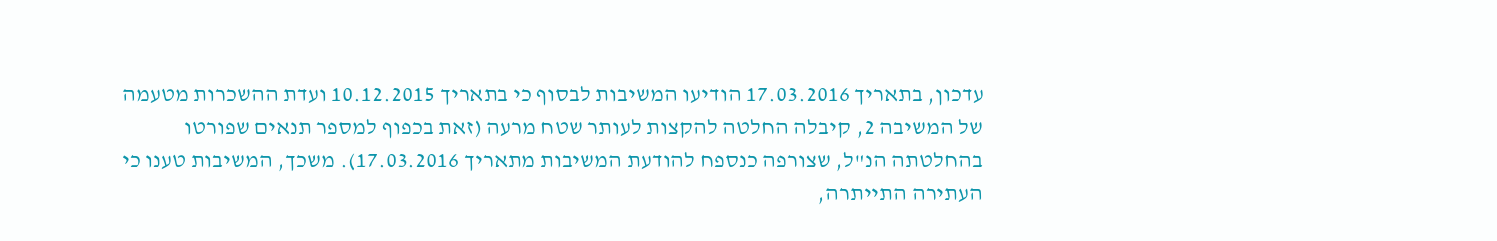עדכון, בתאריך 17.03.2016 הודיעו המשיבות לבסוף כי בתאריך 10.12.2015 ועדת ההשכרות מטעמה של המשיבה 2, קיבלה החלטה להקצות לעותר שטח מרעה (זאת בכפוף למספר תנאים שפורטו בהחלטתה הנ"ל, שצורפה כנספח להודעת המשיבות מתאריך 17.03.2016). משכך, המשיבות טענו כי העתירה התייתרה,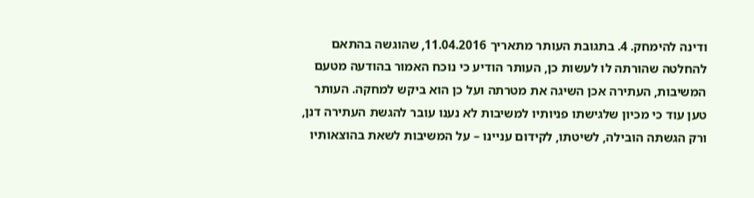ודינה להימחק. 4. בתגובת העותר מתאריך 11.04.2016, שהוגשה בהתאם להחלטה שהורתה לו לעשות כן, העותר הודיע כי נוכח האמור בהודעה מטעם המשיבות, העתירה אכן השיגה את מטרתה ועל כן הוא ביקש למחקה. העותר טען עוד כי מכיון שלגישתו פניותיו למשיבות לא נענו עובר להגשת העתירה דנן, ורק הגשתה הובילה, לשיטתו, לקידום עניינו – על המשיבות לשאת בהוצאותיו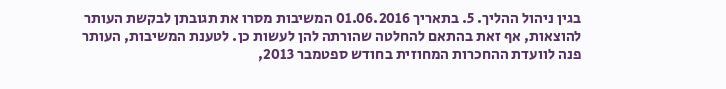בגין ניהול ההליך. 5. בתאריך 01.06.2016 המשיבות מסרו את תגובתן לבקשת העותר להוצאות, אף זאת בהתאם להחלטה שהורתה להן לעשות כן. לטענת המשיבות, העותר פנה לוועדת ההחכרות המחוזית בחודש ספטמבר 2013,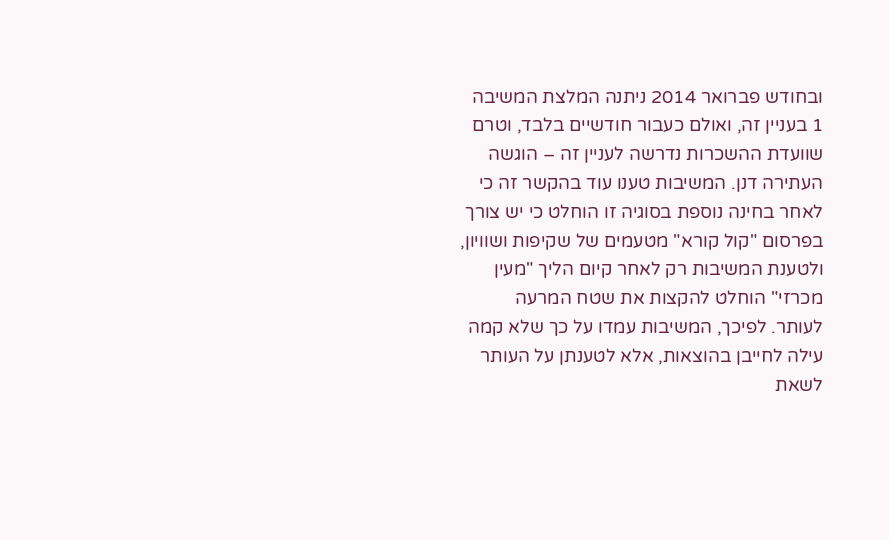ובחודש פברואר 2014 ניתנה המלצת המשיבה 1 בעניין זה, ואולם כעבור חודשיים בלבד, וטרם שוועדת ההשכרות נדרשה לעניין זה – הוגשה העתירה דנן. המשיבות טענו עוד בהקשר זה כי לאחר בחינה נוספת בסוגיה זו הוחלט כי יש צורך בפרסום "קול קורא" מטעמים של שקיפות ושוויון, ולטענת המשיבות רק לאחר קיום הליך "מעין מכרזי" הוחלט להקצות את שטח המרעה לעותר. לפיכך, המשיבות עמדו על כך שלא קמה עילה לחייבן בהוצאות, אלא לטענתן על העותר לשאת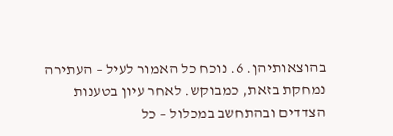בהוצאותיהן. 6. נוכח כל האמור לעיל – העתירה נמחקת בזאת, כמבוקש. לאחר עיון בטענות הצדדים ובהתחשב במכלול – כל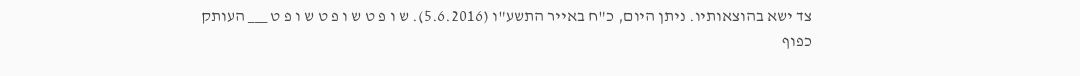צד ישא בהוצאותיו. ניתן היום, כ"ח באייר התשע"ו (5.6.2016). ש ו פ ט ש ו פ ט ש ו פ ט ___ העותק כפוף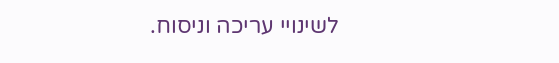לשינויי עריכה וניסוח.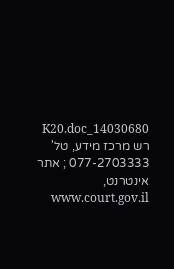14030680_K20.doc רש מרכז מידע, טל' 077-2703333 ; אתר אינטרנט, www.court.gov.il